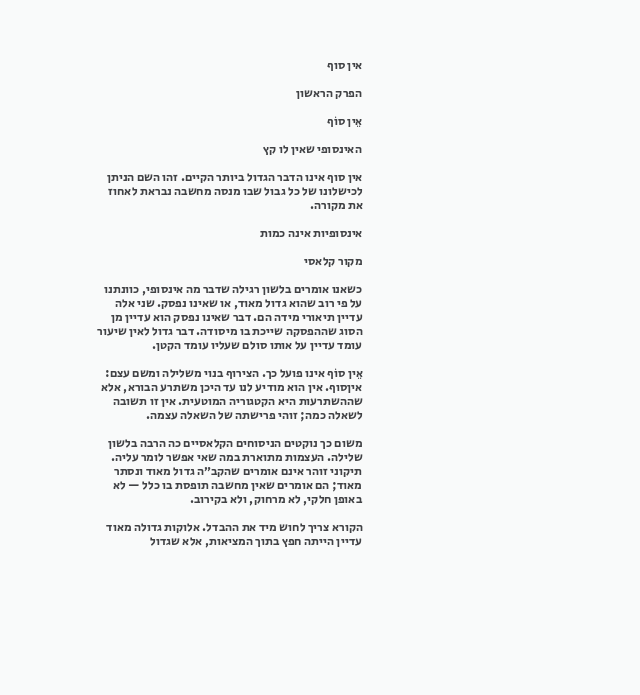אין סוף

הפרק הראשון

אֵין סוֹף

האינסופי שאין לו קץ

אין סוף אינו הדבר הגדול ביותר הקיים. זהו השם הניתן לכישלונו של כל גבול שבו מנסה מחשבה נבראת לאחוז את מקורה.

אינסופיות אינה כמות

מקור קלאסי

כשאנו אומרים בלשון רגילה שדבר מה אינסופי, כוונתנו על פי רוב שהוא גדול מאוד, או שאינו נפסק. שני אלה עדיין תיאורי מידה הם. דבר שאינו נפסק הוא עדיין מן הסוג שההפסקה שייכת בו מיסודה. דבר גדול לאין שיעור עומד עדיין על אותו סולם שעליו עומד הקטן.

אֵין סוֹף אינו פועל כך. הצירוף בנוי משלילה ומשם עצם: איןסוף. אין הוא מודיע לנו עד היכן משתרע הבורא, אלא שההשתרעות היא הקטגוריה המוטעית. אין זו תשובה לשאלה כמה; זוהי פרישתה של השאלה עצמה.

משום כך נוקטים הניסוחים הקלאסיים כה הרבה בלשון שלילה. העצמות מתוארת במה שאי אפשר לומר עליה. תיקוני זוהר אינם אומרים שהקב״ה גדול מאוד ונסתר מאוד; הם אומרים שאין מחשבה תופסת בו כלל — לא באופן חלקי, לא מרחוק, ולא בקירוב.

הקורא צריך לחוש מיד את ההבדל. אלוקות גדולה מאוד עדיין הייתה חפץ בתוך המציאות, אלא שגדול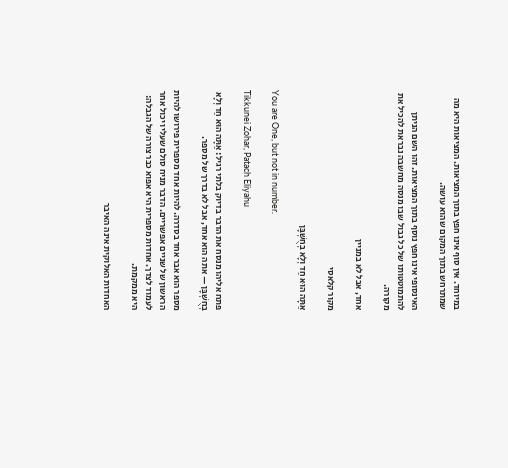במיוחד. אין סוף אינו חפץ בתוך המציאות. המציאות היא מה שמתרחש בתוך המקום שהוא עושה.

האינסופי אינו חפץ נוסף בתוך המציאות. זהו השם הניתן להתמוטטותו של כל גבול שבו מנסה מחשבה נבראת להכיל את מקורה.

אחד, אבל לא במניין

מקור קלאסי

אַתָּה הוּא חַד וְלָא בְחֻשְׁבָּן

You are One, but not in number.

Tikkunei Zohar, Patach Eliyahu

פתח אליהו מנסח את הדבר בדיוק בלתי רגיל: אַתָּה הוּא חַד וְלָא בְחֻשְׁבָּן — אתה הוא אחד, אבל לא בדרך של מספר.

מספר הוא אבר אחד בסדרה. להיות אחד מספרית פירושו להיות הראשון של שניים אפשריים. הדבר מניח סולם שעליו יכול אחר לעמוד לצדך. אחדות מספרית היא אפוא כבר צורה של הגבלה: היא ממקמת.

האחדות האלוקית אינה האיבר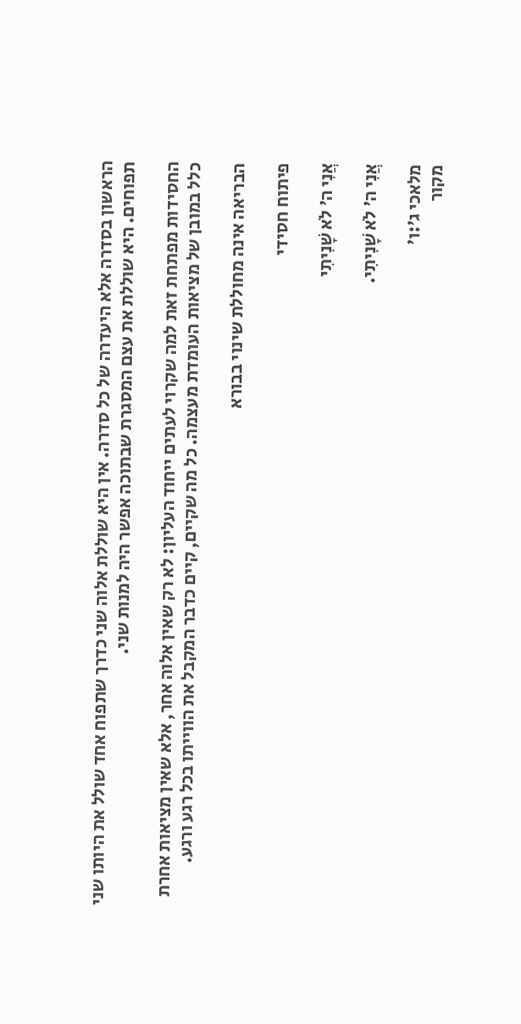הראשון בסדרה אלא היעדרה של כל סדרה. אין היא שוללת אלוה שני כדרך שתפוח אחד שולל את היותו שני תפוחים. היא שוללת את עצם המסגרת שבתוכה אפשר היה למנות שני.

החסידות מפתחת זאת למה שקרוי לעתים ייחוד העליון: לא רק שאין אלוה אחר, אלא שאין מציאות אחרת כלל במובן של מציאות העומדת מעצמה. כל מה שקיים, קיים כדבר המקבל את הווייתו בכל רגע ורגע.

הבריאה אינה מחוללת שינוי בבורא

פיתוח חסידי

אֲנִי ה׳ לֹא שָׁנִיתִי

אֲנִי ה׳ לֹא שָׁנִיתִי.

מלאכי ג׳:ו׳
מקור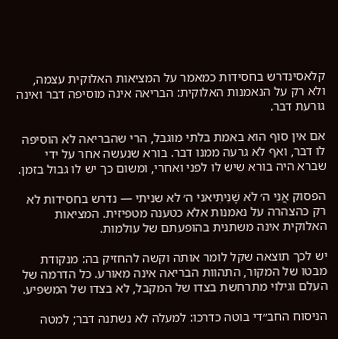קלאסינדרש בחסידות כמאמר על המציאות האלוקית עצמה, ולא רק על הנאמנות האלוקית: הבריאה אינה מוסיפה דבר ואינה גורעת דבר.

אם אין סוף הוא באמת בלתי מוגבל, הרי שהבריאה לא הוסיפה לו דבר, ואף לא גרעה ממנו דבר. בורא שנעשה אחר על ידי שברא היה בורא שיש לו לפני ואחרי, ומשום כך יש לו גבול בזמן.

הפסוק אֲנִי ה׳ לֹא שָׁנִיתִיאני ה׳ לא שניתי — נדרש בחסידות לא רק כהצהרה על נאמנות אלא כטענה מטפיזית. המציאות האלוקית אינה משתנית בהופעתם של עולמות.

יש לכך תוצאה שקל לומר אותה וקשה להחזיק בה: מנקודת מבטו של המקור, התהוות הבריאה אינה מאורע. כל הדרמה של העלם וגילוי מתרחשת בצדו של המקבל, לא בצדו של המשפיע.

הניסוח החב״די בוטה כדרכו: למעלה לא נשתנה דבר; למטה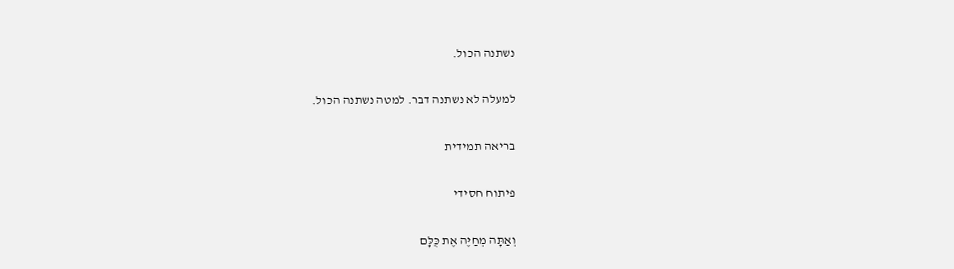נשתנה הכול.

למעלה לא נשתנה דבר. למטה נשתנה הכול.

בריאה תמידית

פיתוח חסידי

וְאַתָּה מְחַיֶּה אֶת כֻּלָּם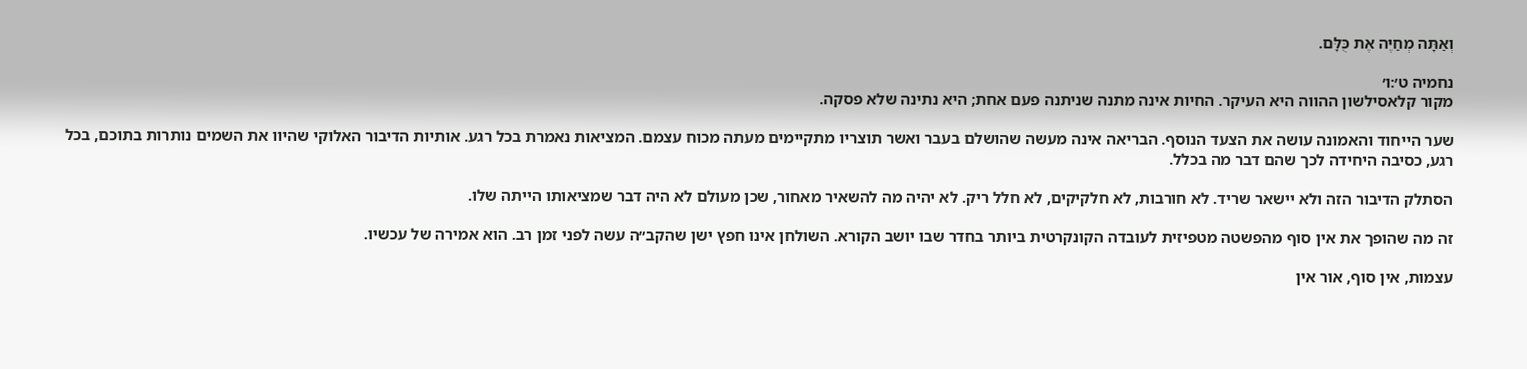וְאַתָּה מְחַיֶּה אֶת כֻּלָּם.

נחמיה ט׳:ו׳
מקור קלאסילשון ההווה היא העיקר. החיות אינה מתנה שניתנה פעם אחת; היא נתינה שלא פסקה.

שער הייחוד והאמונה עושה את הצעד הנוסף. הבריאה אינה מעשה שהושלם בעבר ואשר תוצריו מתקיימים מעתה מכוח עצמם. המציאות נאמרת בכל רגע. אותיות הדיבור האלוקי שהיוו את השמים נותרות בתוכם, בכל רגע, כסיבה היחידה לכך שהם דבר מה בכלל.

הסתלק הדיבור הזה ולא יישאר שריד. לא חורבות, לא חלקיקים, לא חלל ריק. לא יהיה מה להשאיר מאחור, שכן מעולם לא היה דבר שמציאותו הייתה שלו.

זה מה שהופך את אין סוף מהפשטה מטפיזית לעובדה הקונקרטית ביותר בחדר שבו יושב הקורא. השולחן אינו חפץ ישן שהקב״ה עשה לפני זמן רב. הוא אמירה של עכשיו.

עצמות, אין סוף, אור אין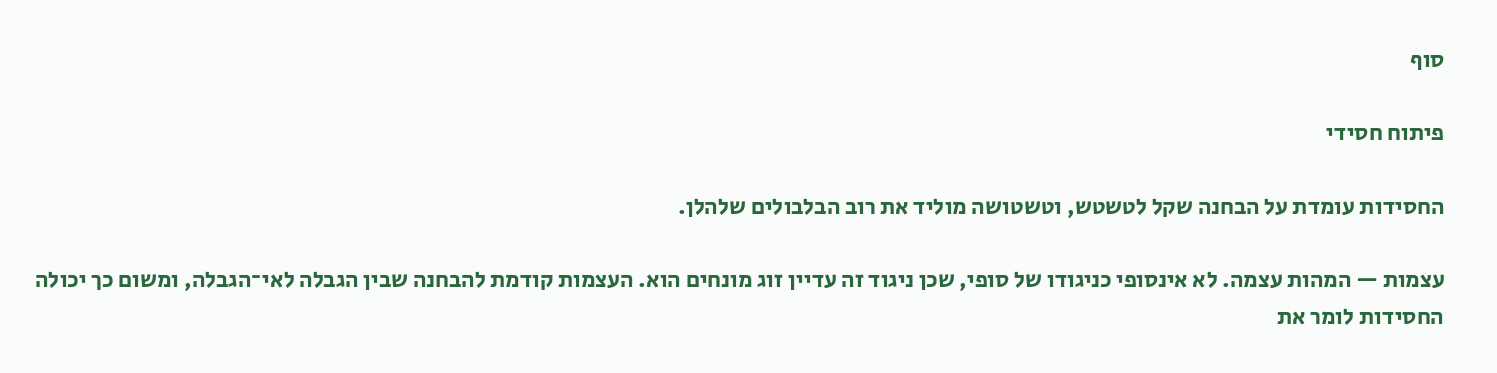סוף

פיתוח חסידי

החסידות עומדת על הבחנה שקל לטשטש, וטשטושה מוליד את רוב הבלבולים שלהלן.

עצמות — המהות עצמה. לא אינסופי כניגודו של סופי, שכן ניגוד זה עדיין זוג מונחים הוא. העצמות קודמת להבחנה שבין הגבלה לאי־הגבלה, ומשום כך יכולה החסידות לומר את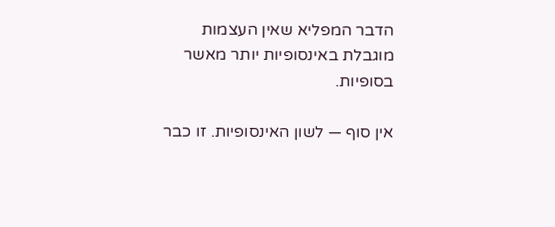הדבר המפליא שאין העצמות מוגבלת באינסופיות יותר מאשר בסופיות.

אין סוף — לשון האינסופיות. זו כבר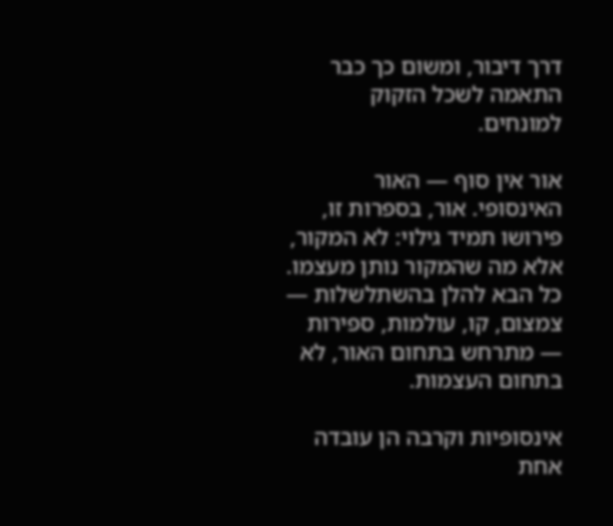דרך דיבור, ומשום כך כבר התאמה לשכל הזקוק למונחים.

אור אין סוף — האור האינסופי. אור, בספרות זו, פירושו תמיד גילוי: לא המקור, אלא מה שהמקור נותן מעצמו. כל הבא להלן בהשתלשלות — צמצום, קו, עולמות, ספירות — מתרחש בתחום האור, לא בתחום העצמות.

אינסופיות וקרבה הן עובדה אחת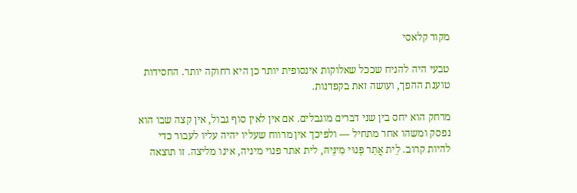מקור קלאסי

טבעי היה להניח שככל שאלוקות אינסופית יותר כן היא רחוקה יותר. החסידות טוענת ההפך, ועושה זאת בקפדנות.

מרחק הוא יחס בין שני דברים מוגבלים. אם אין לאין סוף גבול, אין קצה שבו הוא נפסק ומשהו אחר מתחיל — ולפיכך אין מרווח שעליו יהיה עליו לעבור כדי להיות קרוב. לֵית אֲתַר פָּנוּי מִינֵּיהּ, לית אתר פנוי מיניה, אינו מליצה. זו תוצאה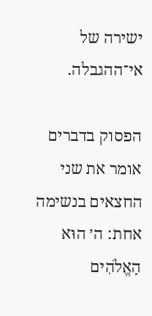ישירה של אי־ההגבלה.

הפסוק בדברים אומר את שני החצאים בנשימה אחת: ה׳ הוּא הָאֱלֹהִים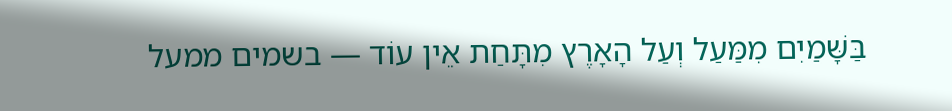בַּשָּׁמַיִם מִמַּעַל וְעַל הָאָרֶץ מִתָּחַת אֵין עוֹד — בשמים ממעל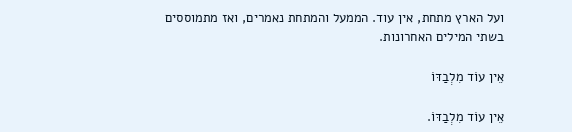ועל הארץ מתחת, אין עוד. הממעל והמתחת נאמרים, ואז מתמוססים בשתי המילים האחרונות.

אֵין עוֹד מִלְבַדּוֹ

אֵין עוֹד מִלְבַדּוֹ.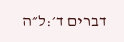דברים ד׳:ל״ה